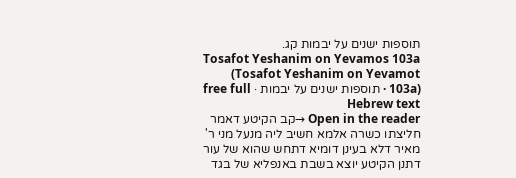תוספות ישנים על יבמות קג.
Tosafot Yeshanim on Yevamos 103a (Tosafot Yeshanim on Yevamot 103a) · תוספות ישנים על יבמות · free full Hebrew text
Open in the reader →קב הקיטע דאמר חליצתו כשרה אלמא חשיב ליה מנעל מני ר' מאיר דלא בעינן דומיא דתחש שהוא של עור דתנן הקיטע יוצא בשבת באנפליא של בגד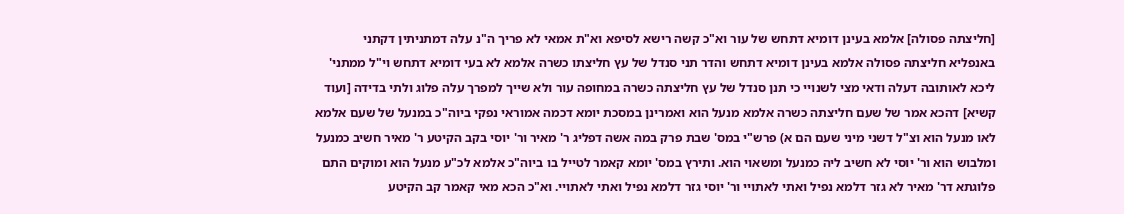[חליצתה פסולה] אלמא בעינן דומיא דתחש של עור וא"כ קשה רישא לסיפא וא"ת אמאי לא פריך ה"נ עלה דמתניתין דקתני באנפליא חליצתה פסולה אלמא בעינן דומיא דתחש והדר תני סנדל של עץ חליצתו כשרה אלמא לא בעי דומיא דתחש וי"ל ממתני' ליכא לאותובה דעלה ודאי מצי לשנויי כי תנן סנדל של עץ חליצתה כשרה במחופה עור ולא שייך למפרך עלה פלוג ולתי בדידה [ועוד קשיא] דהכא אמר של שעם חליצתה כשרה אלמא מנעל הוא ואמרינן במסכת יומא דכמה אמוראי נפקי ביוה"כ במנעל של שעם אלמא לאו מנעל הוא וצ"ל דשני מיני שעם הם א) פרש"י במס' שבת פרק במה אשה דפליג ר' מאיר ור' יוסי בקב הקיטע ר' מאיר חשיב כמנעל ומלבוש הוא ור' יוסי לא חשיב ליה כמנעל ומשאוי הוא. ותירץ במס' יומא קאמר לטייל בו ביוה"כ אלמא לכ"ע מנעל הוא ומוקים התם פלוגתא דר' מאיר לא גזר דלמא נפיל ואתי לאתויי ור' יוסי גזר דלמא נפיל ואתי לאתויי. וא"כ הכא מאי קאמר קב הקיטע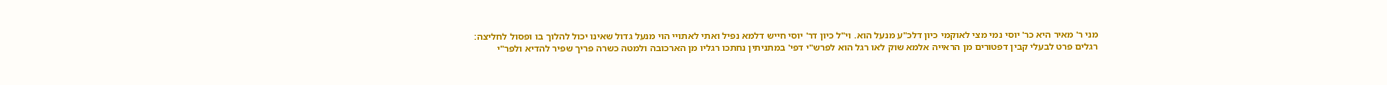מני ר' מאיר היא כר' יוסי נמי מצי לאוקמי כיון דלכ"ע מנעל הוא. וי"ל כיון דר' יוסי חייש דלמא נפיל ואתי לאתויי הוי מנעל גדול שאינו יכול להלוך בו ופסול לחליצה:
רגלים פרט לבעלי קבין דפטורים מן הראייה אלמא שוק לאו רגל הוא לפרש"י דפי' במתניתין נחתכו רגליו מן הארכובה ולמטה כשרה פריך שפיר להדיא ולפר"י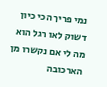נמי פריך הכי כיון דשוק לאו רגל הוא מה לי אם נקשרו מן הארכובה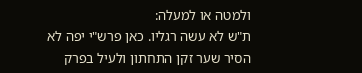ולמטה או למעלה:
ת"ש לא עשה רגליו. כאן פרש"י יפה לא הסיר שער זקן התחתון ולעיל בפרק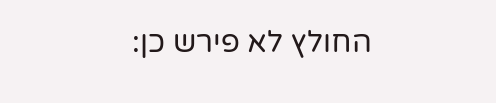החולץ לא פירש כן: